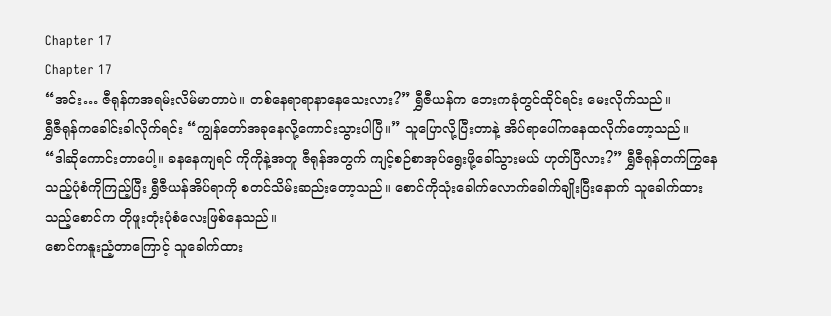Chapter 17
Chapter 17
“အင်း… ဇီရုန်ကအရမ်းလိမ်မာတာပဲ။ တစ်နေရာရာနာနေသေးလား?” ရွှီဇီယန်က ဘေးကခုံတွင်ထိုင်ရင်း မေးလိုက်သည်။
ရွှီဇီရုန်ကခေါင်းခါလိုက်ရင်း “ကျွန်တော်အခုနေလို့ကောင်းသွားပါပြီ။” သူပြောလို့ပြီးတာနဲ့ အိပ်ရာပေါ်ကနေထလိုက်တော့သည်။
“ဒါဆိုကောင်းတာပေါ့။ ခနနေကျရင် ကိုကိုနဲ့အတူ ဇီရုန်အတွက် ကျင့်စဉ်စာအုပ်ရွေးဖို့ခေါ်သွားမယ် ဟုတ်ပြီလား?” ရွှီဇီရုန်တက်ကြွနေသည့်ပုံစံကိုကြည့်ပြီး ရွှီဇီယန်အိပ်ရာကို စတင်သိမ်းဆည်းတော့သည်။ စောင်ကိုသုံးခေါက်လောက်ခေါက်ချိုးပြီးနောက် သူခေါက်ထားသည့်စောင်က တိုဖူးတုံးပုံစံလေးဖြစ်နေသည်။
စောင်ကနူးညံ့တာကြောင့် သူခေါက်ထား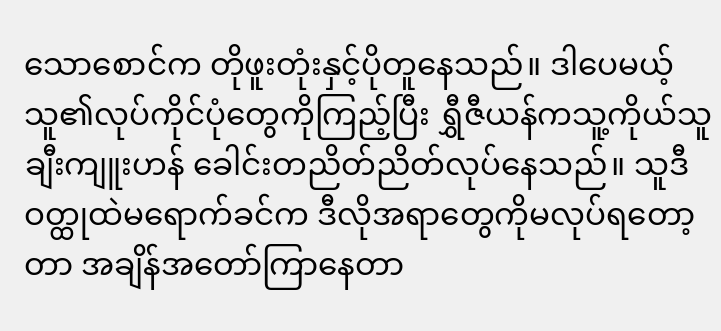သောစောင်က တိုဖူးတုံးနှင့်ပိုတူနေသည်။ ဒါပေမယ့် သူ၏လုပ်ကိုင်ပုံတွေကိုကြည့်ပြီး ရွှီဇီယန်ကသူ့ကိုယ်သူချီးကျူးဟန် ခေါင်းတညိတ်ညိတ်လုပ်နေသည်။ သူဒီဝတ္ထုထဲမရောက်ခင်က ဒီလိုအရာတွေကိုမလုပ်ရတော့တာ အချိန်အတော်ကြာနေတာ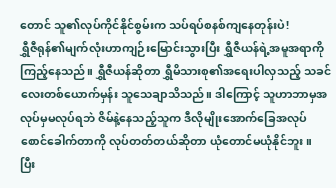တောင် သူ၏လုပ်ကိုင်နိုင်စွမ်းက သပ်ရပ်စနစ်ကျနေတုန်းပဲ!
ရွှီဇီရုန်၏မျက်လုံးဟာကျဉ်းမြောင်းသွားပြီး ရွှီဇီယန်ရဲ့အမူအရာကိုကြည့်နေသည်။ ရွှီဇီယန်ဆိုတာ ရွှီမိသားစု၏အရေးပါလှသည့် သခင်လေးတစ်ယောက်မှန်း သူသေချာသိသည်။ ဒါကြောင့် သူဟာဘာမှအလုပ်မှမလုပ်ရဘဲ ဇိမ်နဲ့နေသည့်သူက ဒီလိုမျိုးအောက်ခြေအလုပ် စောင်ခေါက်တာကို လုပ်တတ်တယ်ဆိုတာ ယုံတောင်မယုံနိုင်ဘူး။
ပြီး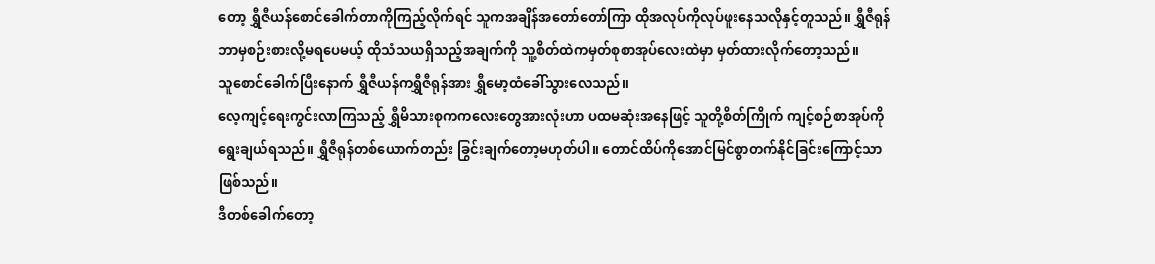တော့ ရွှီဇီယန်စောင်ခေါက်တာကိုကြည့်လိုက်ရင် သူကအချိန်အတော်တော်ကြာ ထိုအလုပ်ကိုလုပ်ဖူးနေသလိုနှင့်တူသည်။ ရွှီဇီရုန်ဘာမှစဉ်းစားလို့မရပေမယ့် ထိုသံသယရှိသည့်အချက်ကို သူ့စိတ်ထဲကမှတ်စုစာအုပ်လေးထဲမှာ မှတ်ထားလိုက်တော့သည်။
သူစောင်ခေါက်ပြီးနောက် ရွှီဇီယန်ကရွှီဇီရုန်အား ရွှီမော့ထံခေါ်သွားလေသည်။
လေ့ကျင့်ရေးကွင်းလာကြသည့် ရွှီမိသားစုကကလေးတွေအားလုံးဟာ ပထမဆုံးအနေဖြင့် သူတို့စိတ်ကြိုက် ကျင့်စဉ်စာအုပ်ကိုရွေးချယ်ရသည်။ ရွှီဇီရုန်တစ်ယောက်တည်း ခြွင်းချက်တော့မဟုတ်ပါ။ တောင်ထိပ်ကိုအောင်မြင်စွာတက်နိုင်ခြင်းကြောင့်သာဖြစ်သည်။
ဒီတစ်ခေါက်တော့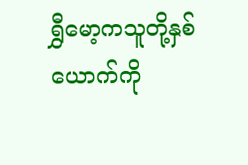ရွှီမော့ကသူတို့နှစ်ယောက်ကို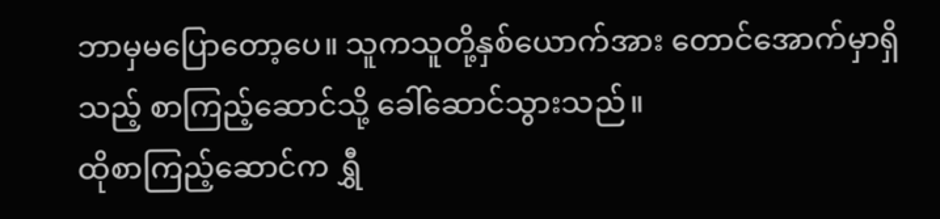ဘာမှမပြောတော့ပေ။ သူကသူတို့နှစ်ယောက်အား တောင်အောက်မှာရှိသည့် စာကြည့်ဆောင်သို့ ခေါ်ဆောင်သွားသည်။
ထိုစာကြည့်ဆောင်က ရွှီ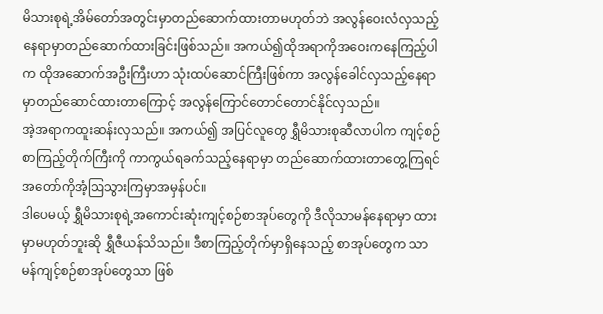မိသားစုရဲ့အိမ်တော်အတွင်းမှာတည်ဆောက်ထားတာမဟုတ်ဘဲ အလွန်ဝေးလံလှသည့်နေရာမှာတည်ဆောက်ထားခြင်းဖြစ်သည်။ အကယ်၍ထိုအရာကိုအဝေးကနေကြည့်ပါက ထိုအဆောက်အဦးကြီးဟာ သုံးထပ်ဆောင်ကြီးဖြစ်ကာ အလွန်ခေါင်လှသည့်နေရာမှာတည်ဆောင်ထားတာကြောင့် အလွန်ကြောင်တောင်တောင်နိုင်လှသည်။
အဲ့အရာကထူးဆန်းလှသည်။ အကယ်၍ အပြင်လူတွေ ရွှီမိသားစုဆီလာပါက ကျင့်စဉ်စာကြည့်တိုက်ကြီးကို ကာကွယ်ရခက်သည့်နေရာမှာ တည်ဆောက်ထားတာတွေ့ကြရင် အတော်ကိုအံ့ဩသွားကြမှာအမှန်ပင်။
ဒါပေမယ့် ရွှီမိသားစုရဲ့အကောင်းဆုံးကျင့်စဉ်စာအုပ်တွေကို ဒီလိုသာမန်နေရာမှာ ထားမှာမဟုတ်ဘူးဆို ရွှီဇီယန်သိသည်။ ဒီစာကြည့်တိုက်မှာရှိနေသည့် စာအုပ်တွေက သာမန်ကျင့်စဉ်စာအုပ်တွေသာ ဖြစ်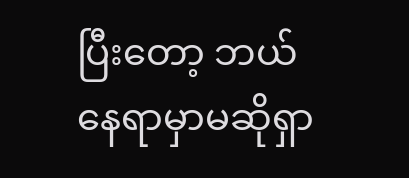ပြီးတော့ ဘယ်နေရာမှာမဆိုရှာ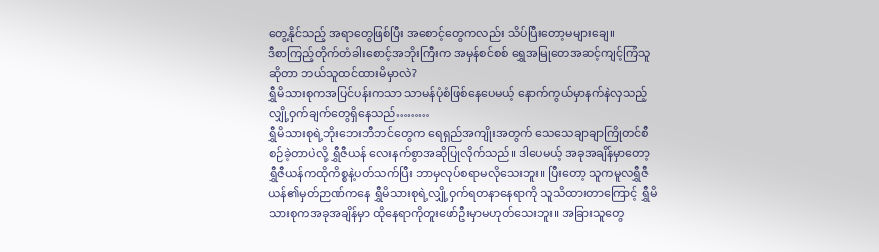တွေ့နိုင်သည့် အရာတွေဖြစ်ပြီး အစောင့်တွေကလည်း သိပ်ပြီးတော့မများချေ။
ဒီစာကြည့်တိုက်တံခါးစောင့်အဘိုးကြီးက အမှန်စင်စစ် ရွှေအမြုတေအဆင့်ကျင့်ကြံသူဆိုတာ ဘယ်သူထင်ထားမိမှာလဲ?
ရွှီမိသားစုကအပြင်ပန်းကသာ သာမန်ပုံစံဖြစ်နေပေမယ့် နောက်ကွယ်မှာနက်နဲလှသည့် လျှို့ဝှက်ချက်တွေရှိနေသည်………
ရွှီမိသားစုရဲ့ဘိုးဘေးဘီဘင်တွေက ရေရှည်အကျိုးအတွက် သေသေချာချာကြိုတင်စီစဉ်ခဲ့တာပဲလို့ ရွှီဇီယန် လေးနက်စွာအဆိုပြုလိုက်သည်။ ဒါပေမယ့် အခုအချိန်မှာတော့ ရွှီဇီယန်ကထိုကိစ္စနဲ့ပတ်သက်ပြီး ဘာမှလုပ်စရာမလိုသေးဘူး။ ပြီးတော့ သူကမူလရွှီဇီယန်၏မှတ်ဉာဏ်ကနေ ရွှီမိသားစုရဲ့လျှို့ဝှက်ရတနာနေရာကို သူသိထားတာကြောင့် ရွှီမိသားစုကအခုအချိန်မှာ ထိုနေရာကိုတူးဖော်ဦးမှာမဟုတ်သေးဘူး။ အခြားသူတွေ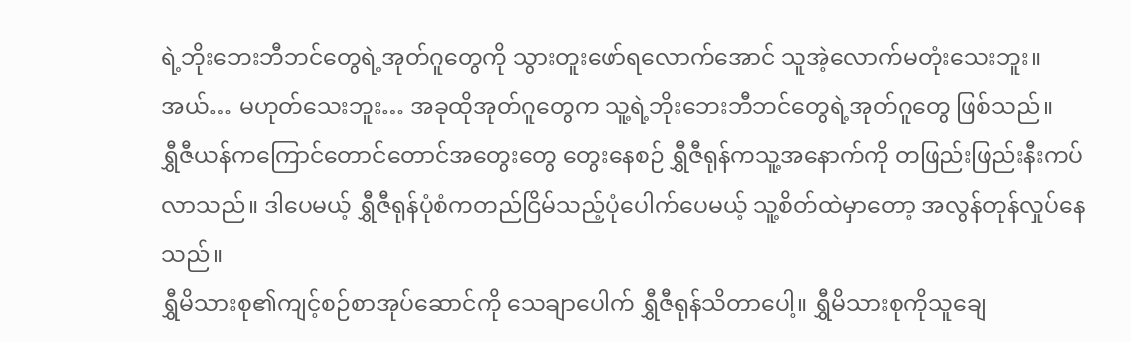ရဲ့ဘိုးဘေးဘီဘင်တွေရဲ့အုတ်ဂူတွေကို သွားတူးဖော်ရလောက်အောင် သူအဲ့လောက်မတုံးသေးဘူး။
အယ်… မဟုတ်သေးဘူး… အခုထိုအုတ်ဂူတွေက သူ့ရဲ့ဘိုးဘေးဘီဘင်တွေရဲ့အုတ်ဂူတွေ ဖြစ်သည်။
ရွှီဇီယန်ကကြောင်တောင်တောင်အတွေးတွေ တွေးနေစဉ် ရွှီဇီရုန်ကသူ့အနောက်ကို တဖြည်းဖြည်းနီးကပ်လာသည်။ ဒါပေမယ့် ရွှီဇီရုန်ပုံစံကတည်ငြိမ်သည့်ပုံပေါက်ပေမယ့် သူ့စိတ်ထဲမှာတော့ အလွန်တုန်လှုပ်နေသည်။
ရွှီမိသားစု၏ကျင့်စဉ်စာအုပ်ဆောင်ကို သေချာပေါက် ရွှီဇီရုန်သိတာပေါ့။ ရွှီမိသားစုကိုသူချေ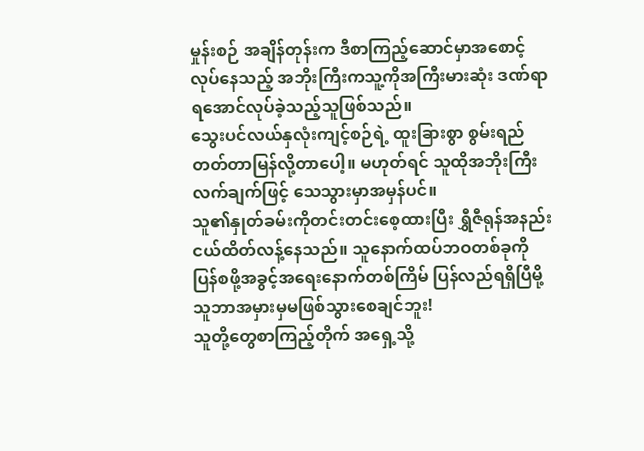မှုန်းစဉ် အချိန်တုန်းက ဒီစာကြည့်ဆောင်မှာအစောင့်လုပ်နေသည့် အဘိုးကြီးကသူ့ကိုအကြီးမားဆုံး ဒဏ်ရာရအောင်လုပ်ခဲ့သည့်သူဖြစ်သည်။
သွေးပင်လယ်နှလုံးကျင့်စဉ်ရဲ့ ထူးခြားစွာ စွမ်းရည်တတ်တာမြန်လို့တာပေါ့။ မဟုတ်ရင် သူထိုအဘိုးကြီးလက်ချက်ဖြင့် သေသွားမှာအမှန်ပင်။
သူ၏နှုတ်ခမ်းကိုတင်းတင်းစေ့ထားပြီး ရွှီဇီရုန်အနည်းငယ်ထိတ်လန့်နေသည်။ သူနောက်ထပ်ဘဝတစ်ခုကို ပြန်စဖို့အခွင့်အရေးနောက်တစ်ကြိမ် ပြန်လည်ရရှိပြီမို့ သူဘာအမှားမှမဖြစ်သွားစေချင်ဘူး!
သူတို့တွေစာကြည့်တိုက် အရှေ့သို့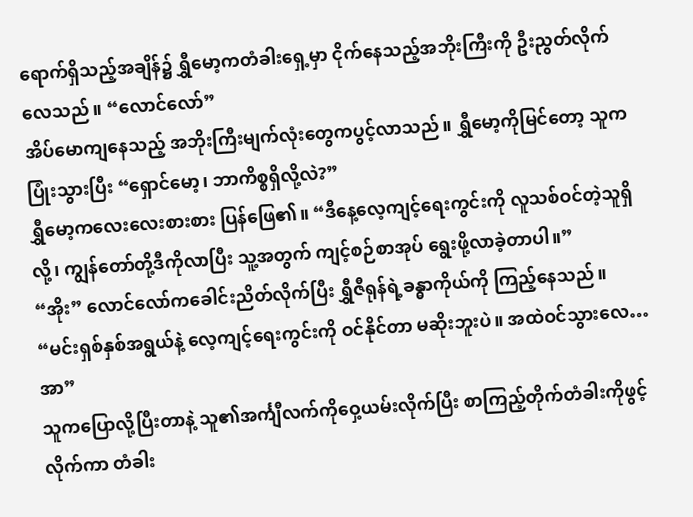ရောက်ရှိသည့်အချိန်၌ ရွှီမော့ကတံခါးရှေ့မှာ ငိုက်နေသည့်အဘိုးကြီးကို ဦးညွတ်လိုက်လေသည်။ “လောင်လော်”
အိပ်မောကျနေသည့် အဘိုးကြီးမျက်လုံးတွေကပွင့်လာသည်။ ရွှီမော့ကိုမြင်တော့ သူကပြုံးသွားပြီး “ရှောင်မော့၊ ဘာကိစ္စရှိလို့လဲ?”
ရွှီမော့ကလေးလေးစားစား ပြန်ဖြေ၏။ “ဒီနေ့လေ့ကျင့်ရေးကွင်းကို လူသစ်ဝင်တဲ့သူရှိလို့၊ ကျွန်တော်တို့ဒီကိုလာပြီး သူ့အတွက် ကျင့်စဉ်စာအုပ် ရွေးဖို့လာခဲ့တာပါ။”
“အိုး” လောင်လော်ကခေါင်းညိတ်လိုက်ပြီး ရွှီဇီရုန်ရဲ့ခန္ဓာကိုယ်ကို ကြည့်နေသည်။ “မင်းရှစ်နှစ်အရွယ်နဲ့ လေ့ကျင့်ရေးကွင်းကို ဝင်နိုင်တာ မဆိုးဘူးပဲ။ အထဲဝင်သွားလေ… အာ”
သူကပြောလို့ပြီးတာနဲ့ သူ၏အင်္ကျီလက်ကိုဝှေ့ယမ်းလိုက်ပြီး စာကြည့်တိုက်တံခါးကိုဖွင့်လိုက်ကာ တံခါး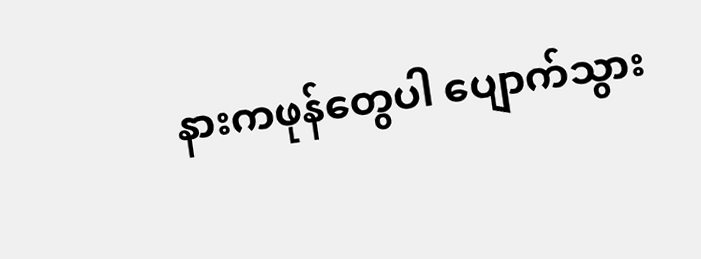နားကဖုန်တွေပါ ပျောက်သွား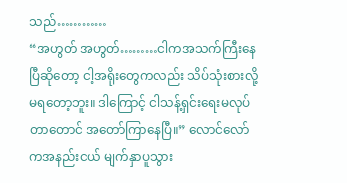သည်…………
“အဟွတ် အဟွတ်………ငါကအသက်ကြီးနေပြီဆိုတော့ ငါ့အရိုးတွေကလည်း သိပ်သုံးစားလို့မရတော့ဘူး။ ဒါကြောင့် ငါသန့်ရှင်းရေးမလုပ်တာတောင် အတော်ကြာနေပြီ။” လောင်လော်ကအနည်းငယ် မျက်နှာပူသွား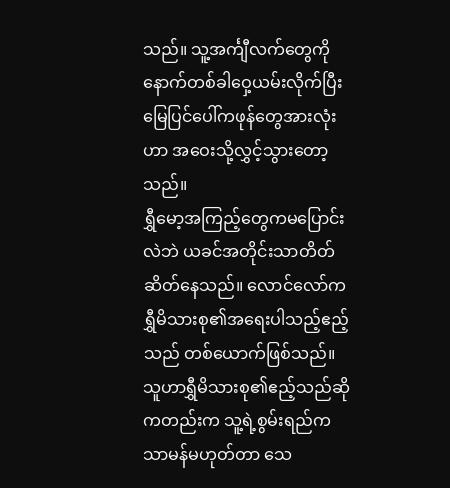သည်။ သူ့အင်္ကျီလက်တွေကို နောက်တစ်ခါဝှေ့ယမ်းလိုက်ပြီး မြေပြင်ပေါ်ကဖုန်တွေအားလုံးဟာ အဝေးသို့လွှင့်သွားတော့သည်။
ရွှီမော့အကြည့်တွေကမပြောင်းလဲဘဲ ယခင်အတိုင်းသာတိတ်ဆိတ်နေသည်။ လောင်လော်က ရွှီမိသားစု၏အရေးပါသည့်ဧည့်သည် တစ်ယောက်ဖြစ်သည်။ သူဟာရွှီမိသားစု၏ဧည့်သည်ဆိုကတည်းက သူ့ရဲ့စွမ်းရည်က သာမန်မဟုတ်တာ သေ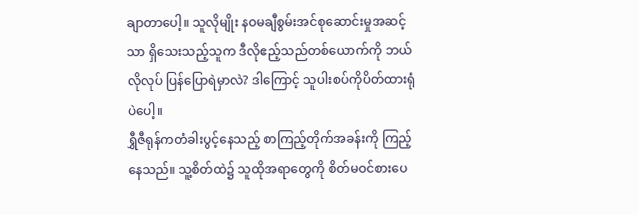ချာတာပေါ့။ သူလိုမျိုး နဝမချီစွမ်းအင်စုဆောင်းမှုအဆင့်သာ ရှိသေးသည့်သူက ဒီလိုဧည့်သည်တစ်ယောက်ကို ဘယ်လိုလုပ် ပြန်ပြောရဲမှာလဲ? ဒါကြောင့် သူပါးစပ်ကိုပိတ်ထားရုံပဲပေါ့။
ရွှီဇီရုန်ကတံခါးပွင့်နေသည့် စာကြည့်တိုက်အခန်းကို ကြည့်နေသည်။ သူ့စိတ်ထဲ၌ သူထိုအရာတွေကို စိတ်မဝင်စားပေ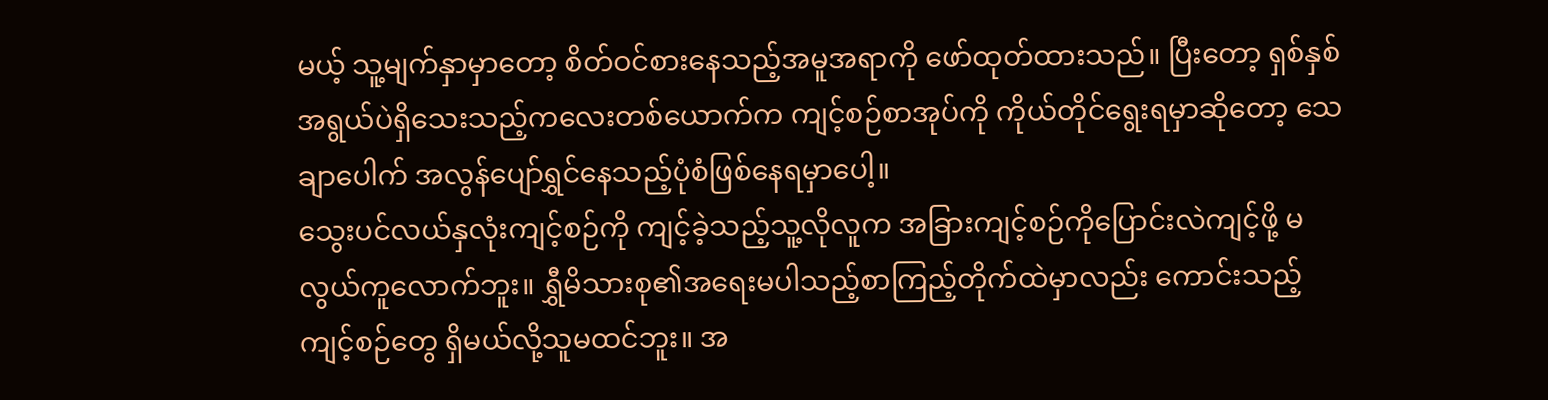မယ့် သူ့မျက်နှာမှာတော့ စိတ်ဝင်စားနေသည့်အမူအရာကို ဖော်ထုတ်ထားသည်။ ပြီးတော့ ရှစ်နှစ်အရွယ်ပဲရှိသေးသည့်ကလေးတစ်ယောက်က ကျင့်စဉ်စာအုပ်ကို ကိုယ်တိုင်ရွေးရမှာဆိုတော့ သေချာပေါက် အလွန်ပျော်ရွှင်နေသည့်ပုံစံဖြစ်နေရမှာပေါ့။
သွေးပင်လယ်နှလုံးကျင့်စဉ်ကို ကျင့်ခဲ့သည့်သူ့လိုလူက အခြားကျင့်စဉ်ကိုပြောင်းလဲကျင့်ဖို့ မလွယ်ကူလောက်ဘူး။ ရွှီမိသားစု၏အရေးမပါသည့်စာကြည့်တိုက်ထဲမှာလည်း ကောင်းသည့်ကျင့်စဉ်တွေ ရှိမယ်လို့သူမထင်ဘူး။ အ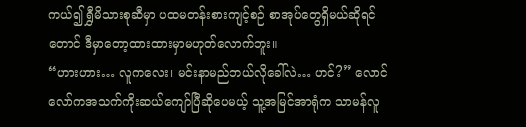ကယ်၍ ရွှီမိသားစုဆီမှာ ပထမတန်းစားကျင့်စဉ် စာအုပ်တွေရှိမယ်ဆိုရင်တောင် ဒီမှာတော့ထားထားမှာမဟုတ်လောက်ဘူး။
“ဟားဟား… လူကလေး၊ မင်းနာမည်ဘယ်လိုခေါ်လဲ… ဟင်?” လောင်လော်ကအသက်ကိုးဆယ်ကျော်ပြီဆိုပေမယ့် သူ့အမြင်အာရုံက သာမန်လူ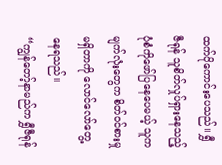ထက်ပိုကောင်းပေသည်။ ရွှီဇီရုန် သူစိတ်လှုပ်ရှားနေသည့် ပုံစံကိုဖော်ပြနေပေမယ့် သူကမျက်လုံးတွေက စိတ်ဝင်စားမှုမရှိတာကို လောင်လော်တွေ့နေရသည်။
“ကျွန်တော့်နာမည်က ရွှီဇီရုန်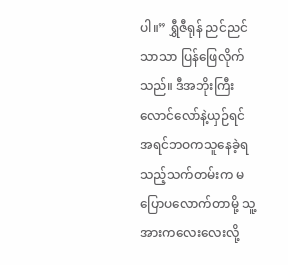ပါ။” ရွှီဇီရုန် ညင်ညင်သာသာ ပြန်ဖြေလိုက်သည်။ ဒီအဘိုးကြီးလောင်လော်နဲ့ယှဉ်ရင် အရင်ဘဝကသူနေခဲ့ရသည့်သက်တမ်းက မပြောပလောက်တာမို့ သူ့အားကလေးလေးလို့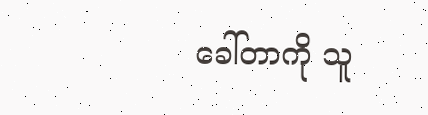ခေါ်တာကို သူ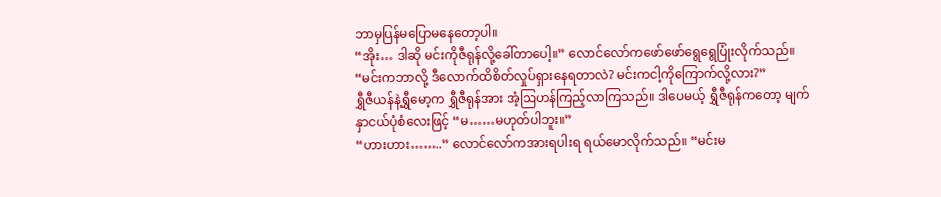ဘာမှပြန်မပြောမနေတော့ပါ။
“အိုး… ဒါဆို မင်းကိုဇီရုန်လို့ခေါ်တာပေါ့။” လောင်လော်ကဖော်ဖော်ရွေရွေပြုံးလိုက်သည်။ “မင်းကဘာလို့ ဒီလောက်ထိစိတ်လှုပ်ရှားနေရတာလဲ? မင်းကငါ့ကိုကြောက်လို့လား?”
ရွှီဇီယန်နဲ့ရွှီမော့က ရွှီဇီရုန်အား အံ့ဩဟန်ကြည့်လာကြသည်။ ဒါပေမယ့် ရွှီဇီရုန်ကတော့ မျက်နှာငယ်ပုံစံလေးဖြင့် “မ……မဟုတ်ပါဘူး။”
“ဟားဟား……..” လောင်လော်ကအားရပါးရ ရယ်မောလိုက်သည်။ “မင်းမ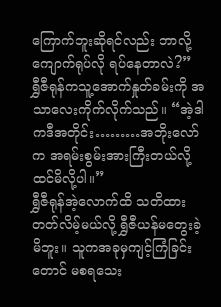ကြောက်ဘူးဆိုရင်လည်း ဘာလို့ကျောက်ရုပ်လို ရပ်နေတာလဲ?”
ရွှီဇီရုန်ကသူ့အောက်နှုတ်ခမ်းကို အသာလေးကိုက်လိုက်သည်။ “အဲ့ဒါကဒီအတိုင်း………အဘိုးလော်က အရမ်းစွမ်းအားကြီးတယ်လို့ ထင်မိလို့ပါ။”
ရွှီဇီရုန်အဲ့လောက်ထိ သတိထားတတ်လိမ့်မယ်လို့ ရွှီဇီယန်မတွေးခဲ့မိဘူး။ သူကအခုမှကျင့်ကြံခြင်းတောင် မစရသေး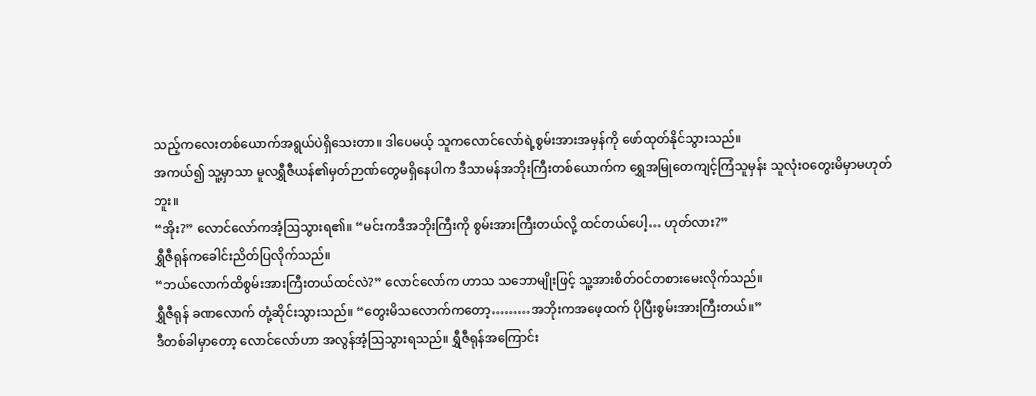သည့်ကလေးတစ်ယောက်အရွယ်ပဲရှိသေးတာ။ ဒါပေမယ့် သူကလောင်လော်ရဲ့စွမ်းအားအမှန်ကို ဖော်ထုတ်နိုင်သွားသည်။
အကယ်၍ သူ့မှာသာ မူလရွှီဇီယန်၏မှတ်ဉာဏ်တွေမရှိနေပါက ဒီသာမန်အဘိုးကြီးတစ်ယောက်က ရွှေအမြုတေကျင့်ကြံသူမှန်း သူလုံးဝတွေးမိမှာမဟုတ်ဘူး။
“အိုး?” လောင်လော်ကအံ့ဩသွားရ၏။ “မင်းကဒီအဘိုးကြီးကို စွမ်းအားကြီးတယ်လို့ ထင်တယ်ပေါ့… ဟုတ်လား?”
ရွှီဇီရုန်ကခေါင်းညိတ်ပြလိုက်သည်။
“ဘယ်လောက်ထိစွမ်းအားကြီးတယ်ထင်လဲ?” လောင်လော်က ဟာသ သဘောမျိုးဖြင့် သူ့အားစိတ်ဝင်တစားမေးလိုက်သည်။
ရွှီဇီရုန် ခဏလောက် တုံ့ဆိုင်းသွားသည်။ “တွေးမိသလောက်ကတော့………အဘိုးကအဖေ့ထက် ပိုပြီးစွမ်းအားကြီးတယ်။”
ဒီတစ်ခါမှာတော့ လောင်လော်ဟာ အလွန်အံ့ဩသွားရသည်။ ရွှီဇီရုန်အကြောင်း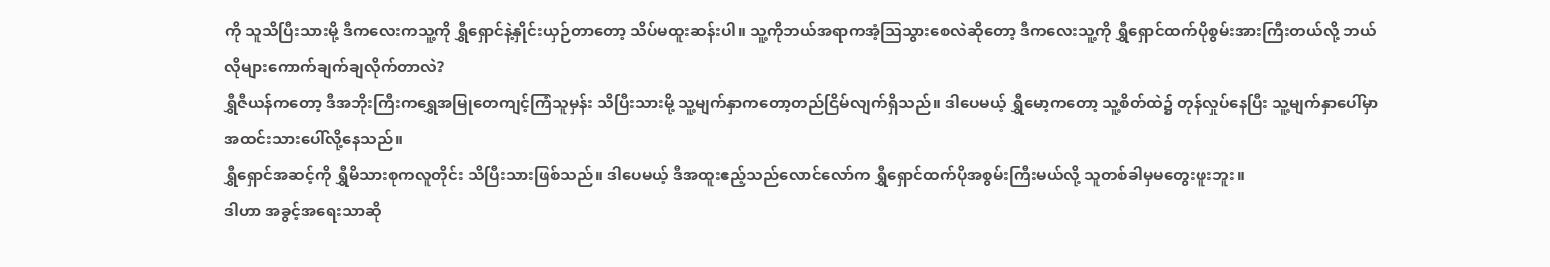ကို သူသိပြီးသားမို့ ဒီကလေးကသူ့ကို ရွှီရှောင်နဲ့နှိုင်းယှဉ်တာတော့ သိပ်မထူးဆန်းပါ။ သူ့ကိုဘယ်အရာကအံ့ဩသွားစေလဲဆိုတော့ ဒီကလေးသူ့ကို ရွှီရှောင်ထက်ပိုစွမ်းအားကြီးတယ်လို့ ဘယ်လိုများကောက်ချက်ချလိုက်တာလဲ?
ရွှီဇီယန်ကတော့ ဒီအဘိုးကြီးကရွှေအမြုတေကျင့်ကြံသူမှန်း သိပြီးသားမို့ သူ့မျက်နှာကတော့တည်ငြိမ်လျက်ရှိသည်။ ဒါပေမယ့် ရွှီမော့ကတော့ သူ့စိတ်ထဲ၌ တုန်လှုပ်နေပြီး သူ့မျက်နှာပေါ်မှာ အထင်းသားပေါ်လို့နေသည်။
ရွှီရှောင်အဆင့်ကို ရွှီမိသားစုကလူတိုင်း သိပြီးသားဖြစ်သည်။ ဒါပေမယ့် ဒီအထူးဧည့်သည်လောင်လော်က ရွှီရှောင်ထက်ပိုအစွမ်းကြီးမယ်လို့ သူတစ်ခါမှမတွေးဖူးဘူး။
ဒါဟာ အခွင့်အရေးသာဆို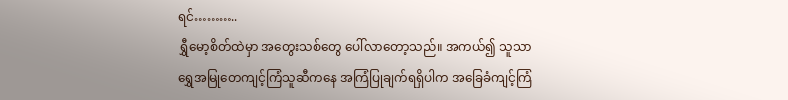ရင်………..
ရွှီမော့စိတ်ထဲမှာ အတွေးသစ်တွေ ပေါ်လာတော့သည်။ အကယ်၍ သူသာရွှေအမြုတေကျင့်ကြံသူဆီကနေ အကြံပြုချက်ရရှိပါက အခြေခံကျင့်ကြံ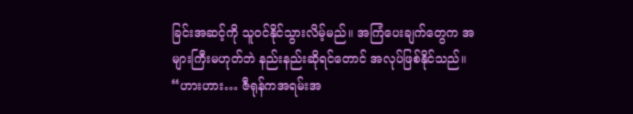ခြင်းအဆင့်ကို သူဝင်နိုင်သွားလိမ့်မည်။ အကြံပေးချက်တွေက အများကြီးမဟုတ်ဘဲ နည်းနည်းဆိုရင်တောင် အလုပ်ဖြစ်နိုင်သည်။
“ဟားဟား… ဇီရုန်ကအရမ်းအ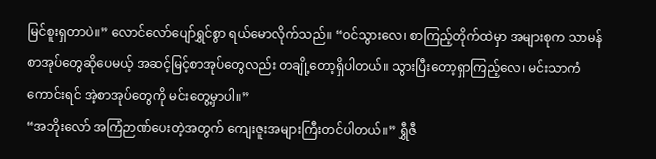မြင်စူးရှတာပဲ။” လောင်လော်ပျော်ရွှင်စွာ ရယ်မောလိုက်သည်။ “ဝင်သွားလေ၊ စာကြည့်တိုက်ထဲမှာ အများစုက သာမန်စာအုပ်တွေဆိုပေမယ့် အဆင့်မြင့်စာအုပ်တွေလည်း တချို့တော့ရှိပါတယ်။ သွားပြီးတော့ရှာကြည့်လေ၊ မင်းသာကံကောင်းရင် အဲ့စာအုပ်တွေကို မင်းတွေ့မှာပါ။”
“အဘိုးလော် အကြံဉာဏ်ပေးတဲ့အတွက် ကျေးဇူးအများကြီးတင်ပါတယ်။” ရွှီဇီ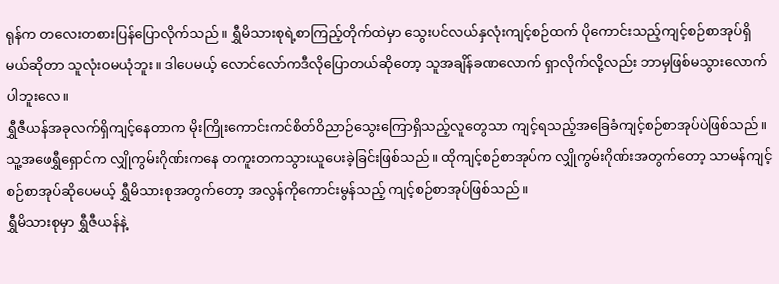ရုန်က တလေးတစားပြန်ပြောလိုက်သည်။ ရွှီမိသားစုရဲ့စာကြည့်တိုက်ထဲမှာ သွေးပင်လယ်နှလုံးကျင့်စဉ်ထက် ပိုကောင်းသည့်ကျင့်စဉ်စာအုပ်ရှိမယ်ဆိုတာ သူလုံးဝမယုံဘူး။ ဒါပေမယ့် လောင်လော်ကဒီလိုပြောတယ်ဆိုတော့ သူအချိန်ခဏလောက် ရှာလိုက်လို့လည်း ဘာမှဖြစ်မသွားလောက်ပါဘူးလေ။
ရွှီဇီယန်အခုလက်ရှိကျင့်နေတာက မိုးကြိုးကောင်းကင်စိတ်ဝိညာဉ်သွေးကြောရှိသည့်လူတွေသာ ကျင့်ရသည့်အခြေခံကျင့်စဉ်စာအုပ်ပဲဖြစ်သည်။ သူ့အဖေရွှီရှောင်က လျှိုကွမ်းဂိုဏ်းကနေ တကူးတကသွားယူပေးခဲ့ခြင်းဖြစ်သည်။ ထိုကျင့်စဉ်စာအုပ်က လျှိုကွမ်းဂိုဏ်းအတွက်တော့ သာမန်ကျင့်စဉ်စာအုပ်ဆိုပေမယ့် ရွှီမိသားစုအတွက်တော့ အလွန်ကိုကောင်းမွန်သည့် ကျင့်စဉ်စာအုပ်ဖြစ်သည်။
ရွှီမိသားစုမှာ ရွှီဇီယန်နဲ့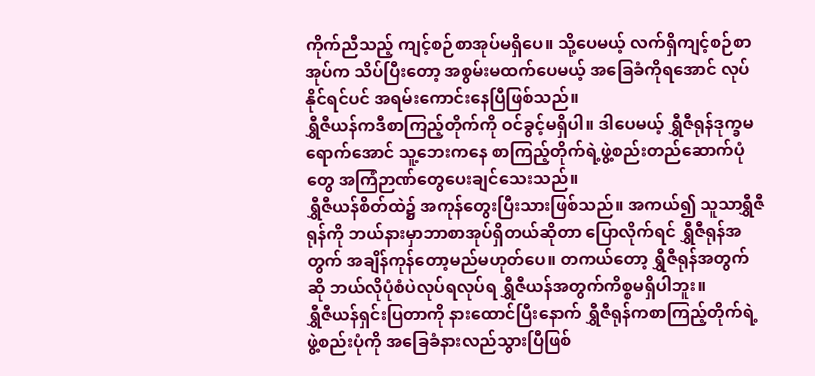ကိုက်ညီသည့် ကျင့်စဉ်စာအုပ်မရှိပေ။ သို့ပေမယ့် လက်ရှိကျင့်စဉ်စာအုပ်က သိပ်ပြီးတော့ အစွမ်းမထက်ပေမယ့် အခြေခံကိုရအောင် လုပ်နိုင်ရင်ပင် အရမ်းကောင်းနေပြီဖြစ်သည်။
ရွှီဇီယန်ကဒီစာကြည့်တိုက်ကို ဝင်ခွင့်မရှိပါ။ ဒါပေမယ့် ရွှီဇီရုန်ဒုက္ခမရောက်အောင် သူ့ဘေးကနေ စာကြည့်တိုက်ရဲ့ဖွဲ့စည်းတည်ဆောက်ပုံတွေ အကြံဉာဏ်တွေပေးချင်သေးသည်။
ရွှီဇီယန်စိတ်ထဲ၌ အကုန်တွေးပြီးသားဖြစ်သည်။ အကယ်၍ သူသာရွှီဇီရုန်ကို ဘယ်နားမှာဘာစာအုပ်ရှိတယ်ဆိုတာ ပြောလိုက်ရင် ရွှီဇီရုန်အတွက် အချိန်ကုန်တော့မည်မဟုတ်ပေ။ တကယ်တော့ ရွှီဇီရုန်အတွက်ဆို ဘယ်လိုပုံစံပဲလုပ်ရလုပ်ရ ရွှီဇီယန်အတွက်ကိစ္စမရှိပါဘူး။
ရွှီဇီယန်ရှင်းပြတာကို နားထောင်ပြီးနောက် ရွှီဇီရုန်ကစာကြည့်တိုက်ရဲ့ဖွဲ့စည်းပုံကို အခြေခံနားလည်သွားပြီဖြစ်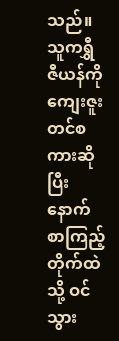သည်။ သူကရွှီဇီယန်ကို ကျေးဇူးတင်စကားဆိုပြီးနောက် စာကြည့်တိုက်ထဲသို့ ဝင်သွား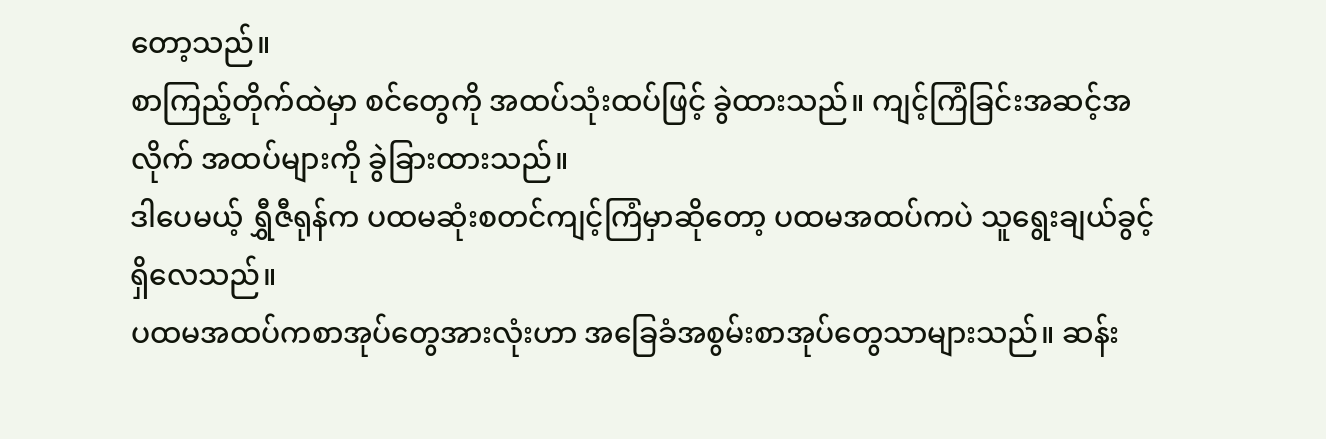တော့သည်။
စာကြည့်တိုက်ထဲမှာ စင်တွေကို အထပ်သုံးထပ်ဖြင့် ခွဲထားသည်။ ကျင့်ကြံခြင်းအဆင့်အလိုက် အထပ်များကို ခွဲခြားထားသည်။
ဒါပေမယ့် ရွှီဇီရုန်က ပထမဆုံးစတင်ကျင့်ကြံမှာဆိုတော့ ပထမအထပ်ကပဲ သူရွေးချယ်ခွင့်ရှိလေသည်။
ပထမအထပ်ကစာအုပ်တွေအားလုံးဟာ အခြေခံအစွမ်းစာအုပ်တွေသာများသည်။ ဆန်း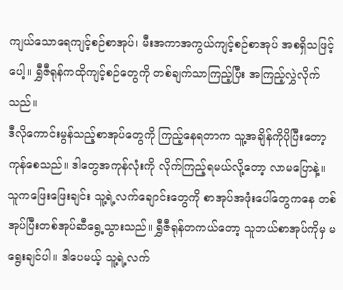ကျယ်သောရေကျင့်စဉ်စာအုပ်၊ မီးအကာအကွယ်ကျင့်စဉ်စာအုပ် အစရှိသဖြင့်ပေါ့။ ရွှီဇီရုန်ကထိုကျင့်စဉ်တွေကို တစ်ချက်သာကြည့်ပြီး အကြည့်လွှဲလိုက်သည်။
ဒီလိုကောင်းမွန်သည့်စာအုပ်တွေကို ကြည့်နေရတာက သူ့အချိန်ကိုပိုပြီးတော့ ကုန်စေသည်။ ဒါတွေအကုန်လုံးကို လိုက်ကြည့်ရမယ်လို့တော့ လာမပြောနဲ့။
သူကဖြေးဖြေးချင်း သူ့ရဲ့လက်ချောင်းတွေကို စာအုပ်အဖုံးပေါ်တွေကနေ တစ်အုပ်ပြီးတစ်အုပ်ဆီရွေ့သွားသည်။ ရွှီဇီရုန်တကယ်တော့ သူဘယ်စာအုပ်ကိုမှ မရွေးချင်ပါ။ ဒါပေမယ့် သူ့ရဲ့လက်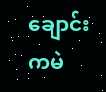ချောင်းကမဲ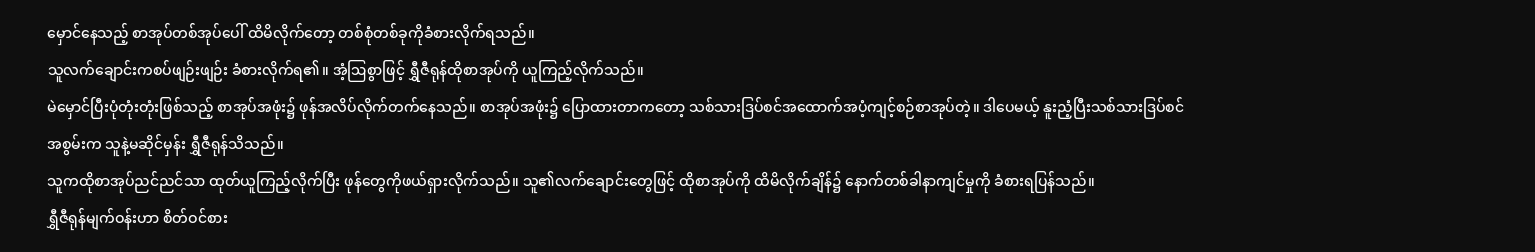မှောင်နေသည့် စာအုပ်တစ်အုပ်ပေါ် ထိမိလိုက်တော့ တစ်စုံတစ်ခုကိုခံစားလိုက်ရသည်။
သူလက်ချောင်းကစပ်ဖျဉ်းဖျဉ်း ခံစားလိုက်ရ၏။ အံ့ဩစွာဖြင့် ရွှီဇီရုန်ထိုစာအုပ်ကို ယူကြည့်လိုက်သည်။
မဲမှောင်ပြီးပုံတုံးတုံးဖြစ်သည့် စာအုပ်အဖုံး၌ ဖုန်အလိပ်လိုက်တက်နေသည်။ စာအုပ်အဖုံး၌ ပြောထားတာကတော့ သစ်သားဒြပ်စင်အထောက်အပံ့ကျင့်စဉ်စာအုပ်တဲ့။ ဒါပေမယ့် နူးညံ့ပြီးသစ်သားဒြပ်စင်အစွမ်းက သူနဲ့မဆိုင်မှန်း ရွှီဇီရုန်သိသည်။
သူကထိုစာအုပ်ညင်ညင်သာ ထုတ်ယူကြည့်လိုက်ပြီး ဖုန်တွေကိုဖယ်ရှားလိုက်သည်။ သူ၏လက်ချောင်းတွေဖြင့် ထိုစာအုပ်ကို ထိမိလိုက်ချိန်၌ နောက်တစ်ခါနာကျင်မှုကို ခံစားရပြန်သည်။
ရွှီဇီရုန်မျက်ဝန်းဟာ စိတ်ဝင်စား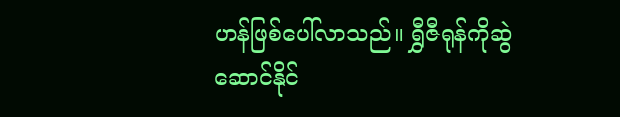ဟန်ဖြစ်ပေါ်လာသည်။ ရွှီဇီရုန်ကိုဆွဲဆောင်နိုင်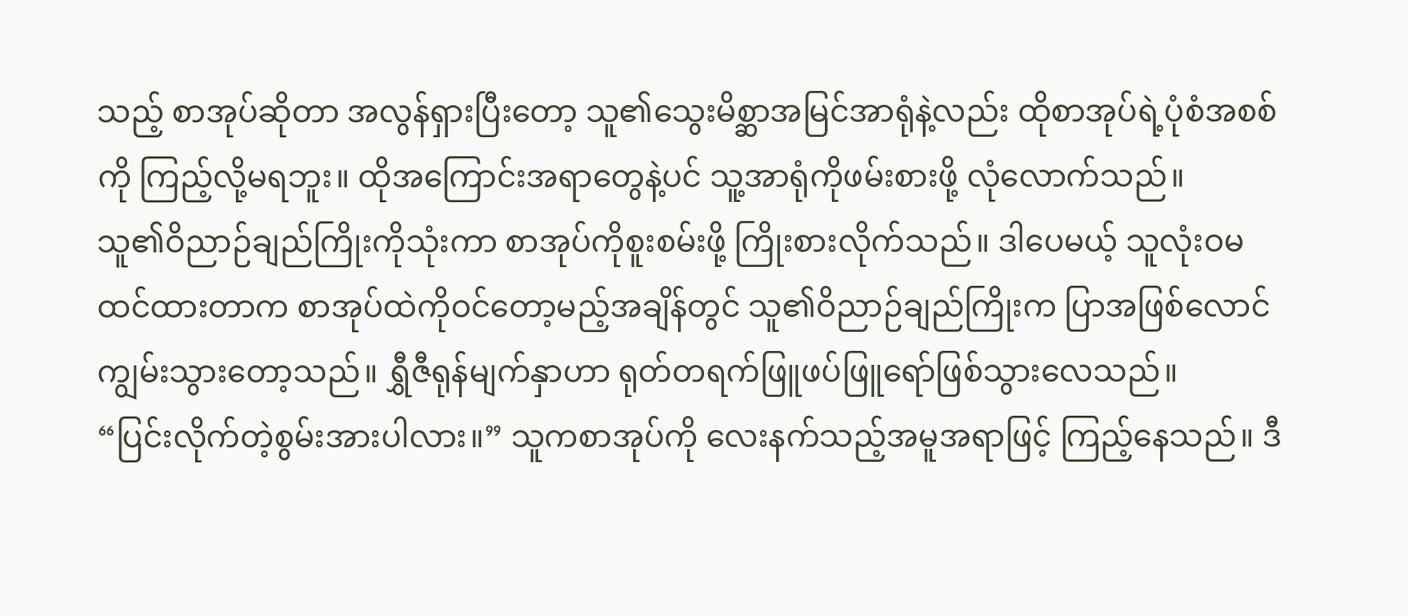သည့် စာအုပ်ဆိုတာ အလွန်ရှားပြီးတော့ သူ၏သွေးမိစ္ဆာအမြင်အာရုံနဲ့လည်း ထိုစာအုပ်ရဲ့ပုံစံအစစ်ကို ကြည့်လို့မရဘူး။ ထိုအကြောင်းအရာတွေနဲ့ပင် သူ့အာရုံကိုဖမ်းစားဖို့ လုံလောက်သည်။
သူ၏ဝိညာဉ်ချည်ကြိုးကိုသုံးကာ စာအုပ်ကိုစူးစမ်းဖို့ ကြိုးစားလိုက်သည်။ ဒါပေမယ့် သူလုံးဝမထင်ထားတာက စာအုပ်ထဲကိုဝင်တော့မည့်အချိန်တွင် သူ၏ဝိညာဉ်ချည်ကြိုးက ပြာအဖြစ်လောင်ကျွမ်းသွားတော့သည်။ ရွှီဇီရုန်မျက်နှာဟာ ရုတ်တရက်ဖြူဖပ်ဖြူရော်ဖြစ်သွားလေသည်။
“ပြင်းလိုက်တဲ့စွမ်းအားပါလား။” သူကစာအုပ်ကို လေးနက်သည့်အမူအရာဖြင့် ကြည့်နေသည်။ ဒီ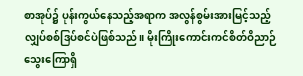စာအုပ်၌ ပုန်းကွယ်နေသည့်အရာက အလွန်စွမ်းအားမြင့်သည့် လျှပ်စစ်ဒြပ်စင်ပဲဖြစ်သည်။ မိုးကြိုးကောင်းကင်စိတ်ဝိညာဉ်သွေးကြောရှိ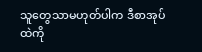သူတွေသာမဟုတ်ပါက ဒီစာအုပ်ထဲကို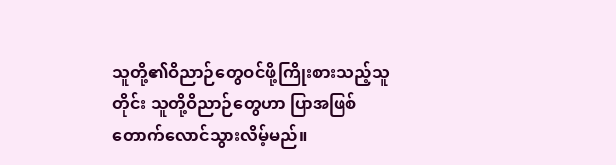သူတို့၏ဝိညာဉ်တွေဝင်ဖို့ကြိုးစားသည့်သူတိုင်း သူတို့ဝိညာဉ်တွေဟာ ပြာအဖြစ်တောက်လောင်သွားလိမ့်မည်။